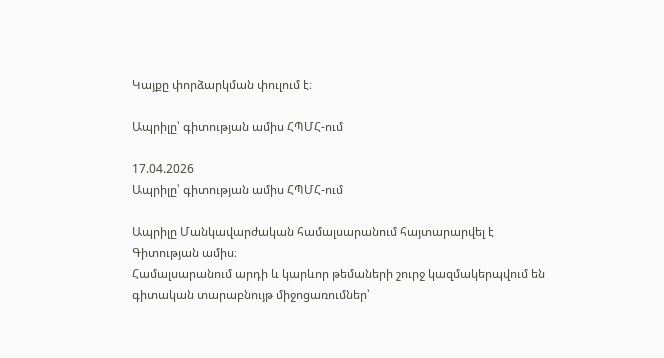Կայքը փորձարկման փուլում է։

Ապրիլը՝ գիտության ամիս ՀՊՄՀ-ում

17.04.2026
Ապրիլը՝ գիտության ամիս ՀՊՄՀ-ում

Ապրիլը Մանկավարժական համալսարանում հայտարարվել է Գիտության ամիս։
Համալսարանում արդի և կարևոր թեմաների շուրջ կազմակերպվում են գիտական տարաբնույթ միջոցառումներ՝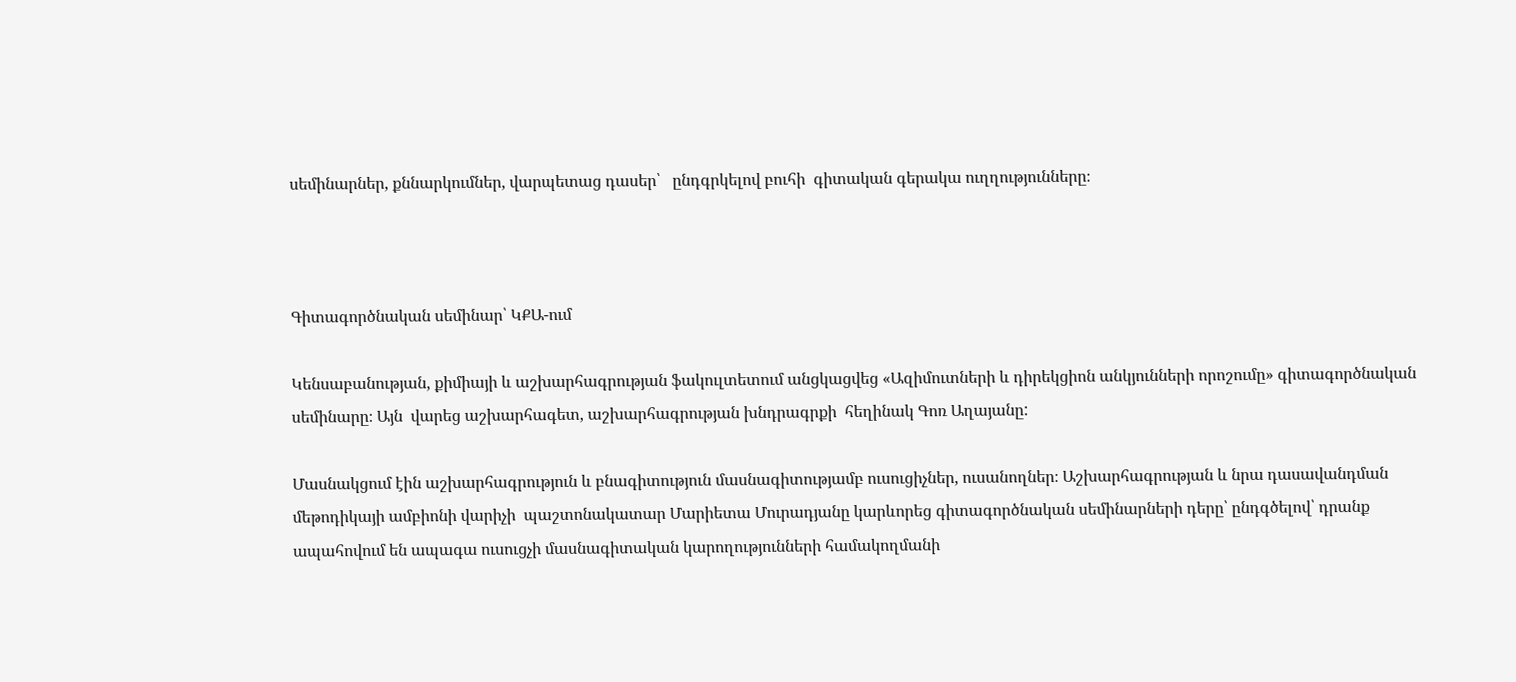սեմինարներ, քննարկումներ, վարպետաց դասեր՝   ընդգրկելով բուհի  գիտական գերակա ուղղությունները։



Գիտագործնական սեմինար՝ ԿՔԱ-ում

Կենսաբանության, քիմիայի և աշխարհագրության ֆակուլտետում անցկացվեց «Ազիմուտների և դիրեկցիոն անկյունների որոշումը» գիտագործնական սեմինարը։ Այն  վարեց աշխարհագետ, աշխարհագրության խնդրագրքի  հեղինակ Գոռ Աղայանը:

Մասնակցում էին աշխարհագրություն և բնագիտություն մասնագիտությամբ ուսուցիչներ, ուսանողներ։ Աշխարհագրության և նրա դասավանդման մեթոդիկայի ամբիոնի վարիչի  պաշտոնակատար Մարիետա Մուրադյանը կարևորեց գիտագործնական սեմինարների դերը՝ ընդգծելով՝ դրանք  ապահովում են ապագա ուսուցչի մասնագիտական կարողությունների համակողմանի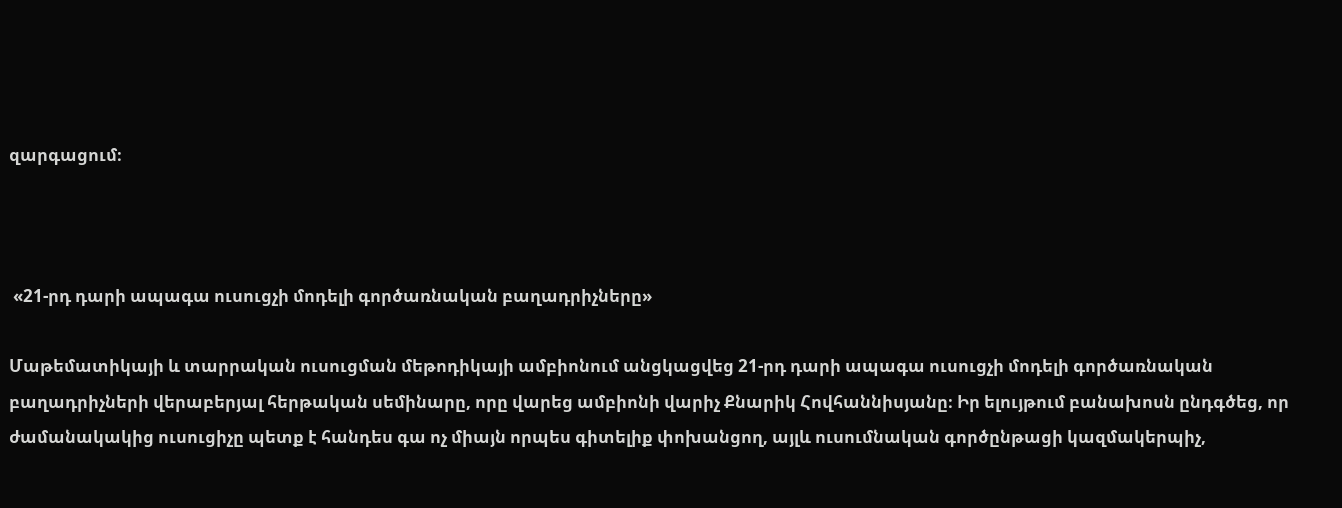զարգացում։



 «21-րդ դարի ապագա ուսուցչի մոդելի գործառնական բաղադրիչները»

Մաթեմատիկայի և տարրական ուսուցման մեթոդիկայի ամբիոնում անցկացվեց 21-րդ դարի ապագա ուսուցչի մոդելի գործառնական բաղադրիչների վերաբերյալ հերթական սեմինարը, որը վարեց ամբիոնի վարիչ Քնարիկ Հովհաննիսյանը։ Իր ելույթում բանախոսն ընդգծեց, որ  ժամանակակից ուսուցիչը պետք է հանդես գա ոչ միայն որպես գիտելիք փոխանցող, այլև ուսումնական գործընթացի կազմակերպիչ,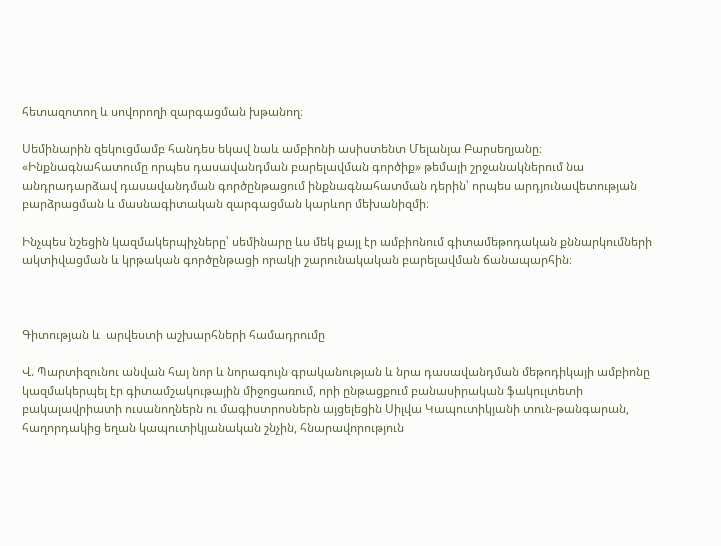հետազոտող և սովորողի զարգացման խթանող։

Սեմինարին զեկուցմամբ հանդես եկավ նաև ամբիոնի ասիստենտ Մելանյա Բարսեղյանը։  «Ինքնագնահատումը որպես դասավանդման բարելավման գործիք» թեմայի շրջանակներում նա անդրադարձավ դասավանդման գործընթացում ինքնագնահատման դերին՝ որպես արդյունավետության բարձրացման և մասնագիտական զարգացման կարևոր մեխանիզմի։

Ինչպես նշեցին կազմակերպիչները՝ սեմինարը ևս մեկ քայլ էր ամբիոնում գիտամեթոդական քննարկումների ակտիվացման և կրթական գործընթացի որակի շարունակական բարելավման ճանապարհին։



Գիտության և  արվեստի աշխարհների համադրումը

Վ. Պարտիզունու անվան հայ նոր և նորագույն գրականության և նրա դասավանդման մեթոդիկայի ամբիոնը կազմակերպել էր գիտամշակութային միջոցառում, որի ընթացքում բանասիրական ֆակուլտետի բակալավրիատի ուսանողներն ու մագիստրոսներն այցելեցին Սիլվա Կապուտիկյանի տուն-թանգարան, հաղորդակից եղան կապուտիկյանական շնչին, հնարավորություն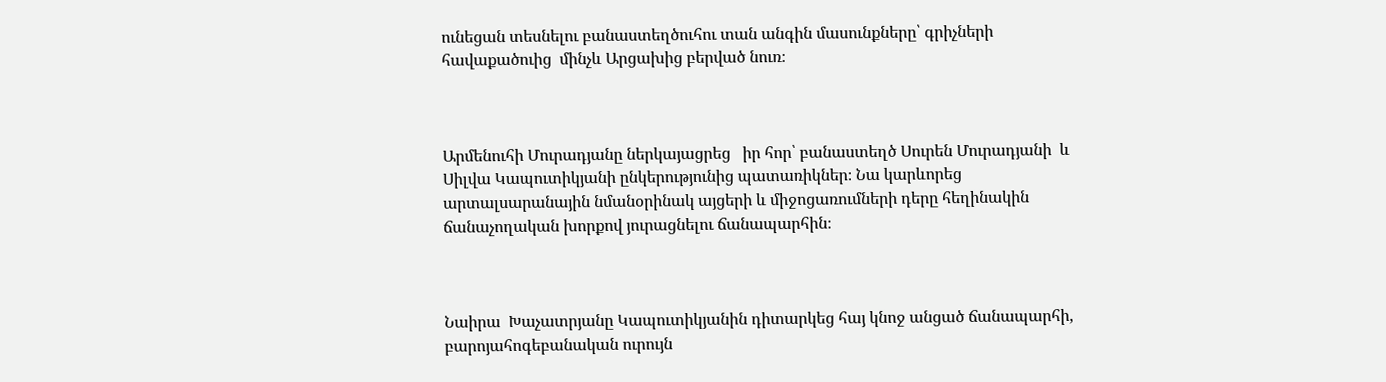ունեցան տեսնելու բանաստեղծուհու տան անգին մասունքները՝ գրիչների   հավաքածուից  մինչև Արցախից բերված նուռ։



Արմենուհի Մուրադյանը ներկայացրեց   իր հոր՝ բանաստեղծ Սուրեն Մուրադյանի  և  Սիլվա Կապուտիկյանի ընկերությունից պատառիկներ։ Նա կարևորեց արտալսարանային նմանօրինակ այցերի և միջոցառումների դերը հեղինակին ճանաչողական խորքով յուրացնելու ճանապարհին։



Նաիրա  Խաչատրյանը Կապուտիկյանին դիտարկեց հայ կնոջ անցած ճանապարհի, բարոյահոգեբանական ուրույն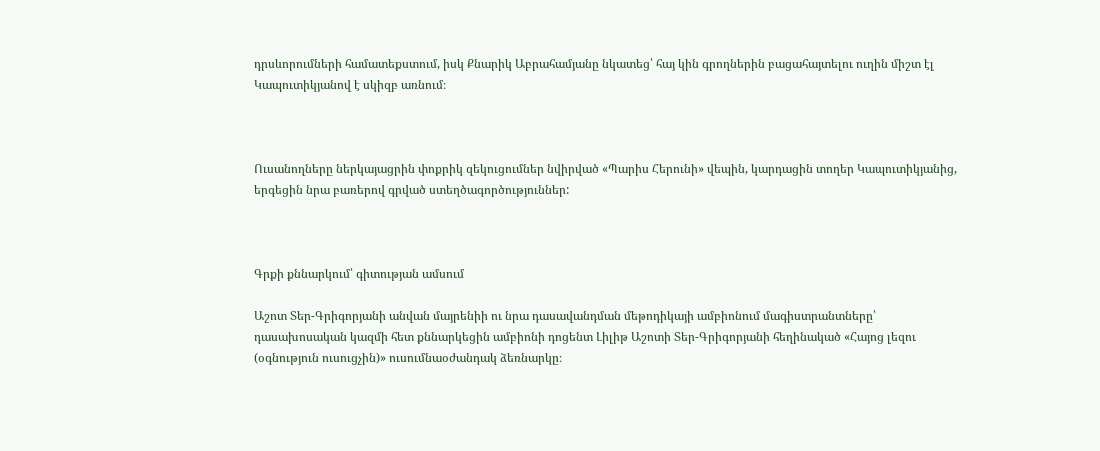դրսևորումների համատեքստում, իսկ Քնարիկ Աբրահամյանը նկատեց՝ հայ կին գրողներին բացահայտելու ուղին միշտ էլ Կապուտիկյանով է սկիզբ առնում։



Ուսանողները ներկայացրին փոքրիկ զեկուցումներ նվիրված «Պարիս Հերունի» վեպին, կարդացին տողեր Կապուտիկյանից, երգեցին նրա բառերով գրված ստեղծագործություններ:



Գրքի քննարկում՝ գիտության ամսում

Աշոտ Տեր-Գրիգորյանի անվան մայրենիի ու նրա դասավանդման մեթոդիկայի ամբիոնում մագիստրանտները՝ դասախոսական կազմի հետ քննարկեցին ամբիոնի դոցենտ Լիլիթ Աշոտի Տեր-Գրիգորյանի հեղինակած «Հայոց լեզու (օգնություն ուսուցչին)» ուսումնաօժանդակ ձեռնարկը։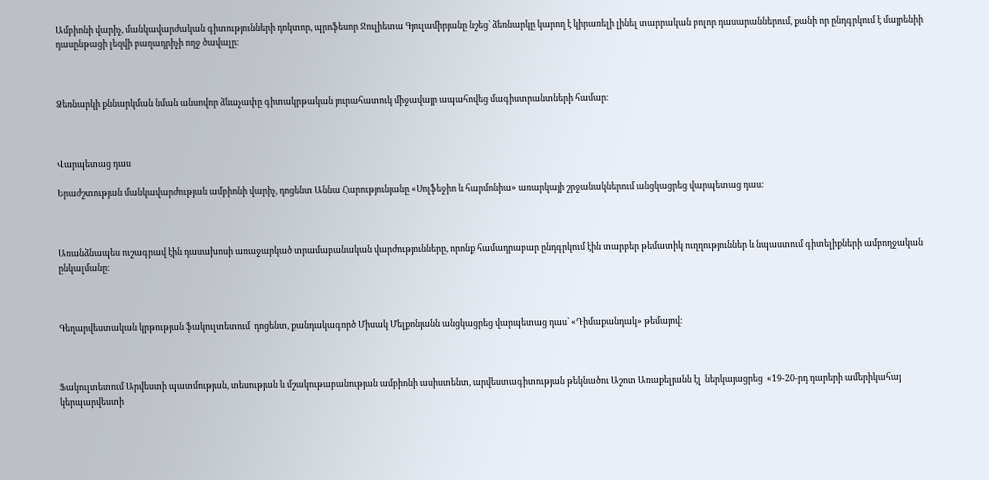Ամբիոնի վարիչ, մանկավարժական գիտությունների դոկտոր, պրոֆեսոր Ջուլիետա Գյուլամիրյանը նշեց՝ ձեռնարկը կարող է կիրառելի լինել տարրական բոլոր դասարաններում, քանի որ ընդգրկում է մայրենիի դասընթացի լեզվի բաղադրիչի ողջ ծավալը։



Ձեռնարկի քննարկման նման անսովոր ձևաչափը գիտակրթական յուրահատուկ միջավայր ապահովեց մագիստրանտների համար։



Վարպետաց դաս

Երաժշտության մանկավարժության ամբիոնի վարիչ, դոցենտ Աննա Հարությունյանը «Սոլֆեջիո և հարմոնիա» առարկայի շրջանակներում անցկացրեց վարպետաց դաս։



Առանձնապես ուշագրավ էին դասախոսի առաջարկած տրամաբանական վարժությունները, որոնք համադրաբար ընդգրկում էին տարբեր թեմատիկ ուղղություններ և նպաստում գիտելիքների ամբողջական ընկալմանը։



Գեղարվեստական կրթության ֆակուլտետում  դոցենտ‚ քանդակագործ Միսակ Մելքոնյանն անցկացրեց վարպետաց դաս՝ «Դիմաքանդակ» թեմայով։



Ֆակուլտետում Արվեստի պատմության, տեսության և մշակութաբանության ամբիոնի ասիստենտ, արվեստագիտության թեկնածու Աշոտ Առաքելյանն էլ  ներկայացրեց  «19-20-րդ դարերի ամերիկահայ կերպարվեստի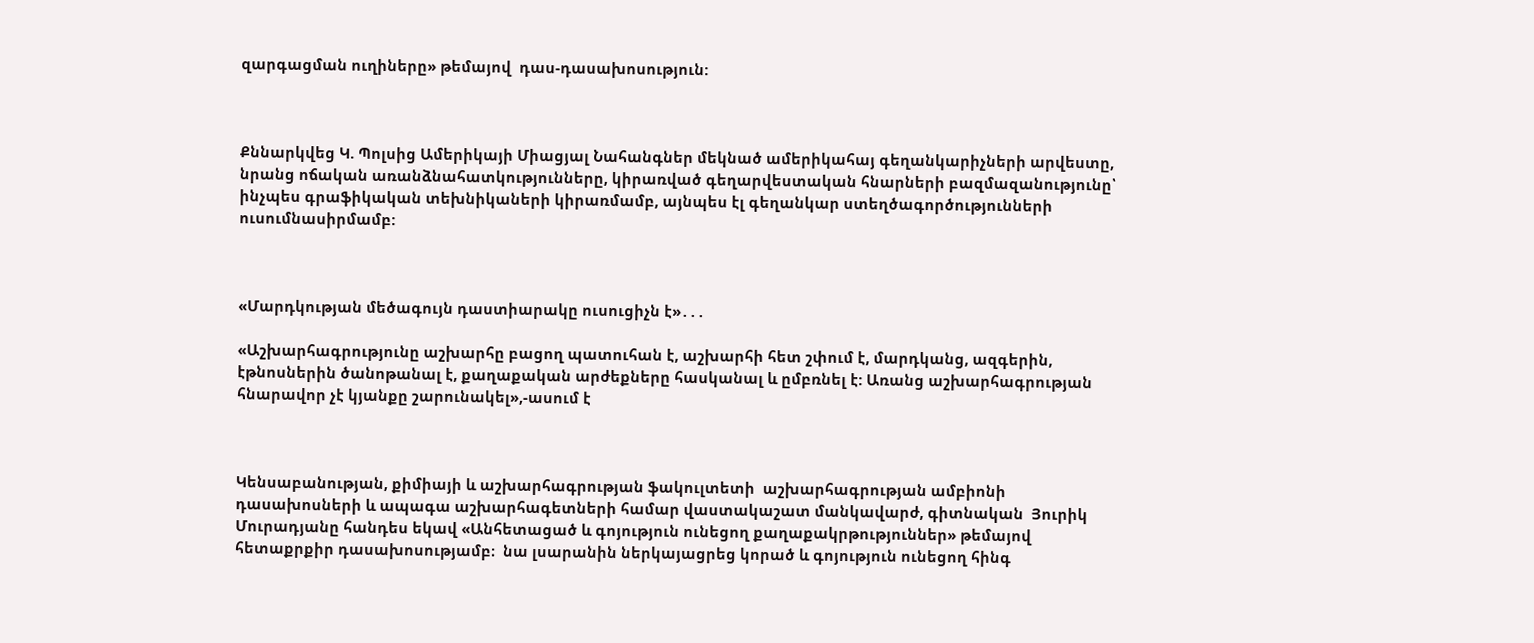զարգացման ուղիները» թեմայով  դաս-դասախոսություն:



Քննարկվեց Կ. Պոլսից Ամերիկայի Միացյալ Նահանգներ մեկնած ամերիկահայ գեղանկարիչների արվեստը, նրանց ոճական առանձնահատկությունները, կիրառված գեղարվեստական հնարների բազմազանությունը՝ ինչպես գրաֆիկական տեխնիկաների կիրառմամբ, այնպես էլ գեղանկար ստեղծագործությունների ուսումնասիրմամբ:



«Մարդկության մեծագույն դաստիարակը ուսուցիչն է»․․․

«Աշխարհագրությունը աշխարհը բացող պատուհան է, աշխարհի հետ շփում է, մարդկանց, ազգերին, էթնոսներին ծանոթանալ է, քաղաքական արժեքները հասկանալ և ըմբռնել է: Առանց աշխարհագրության հնարավոր չէ կյանքը շարունակել»,-ասում է



Կենսաբանության, քիմիայի և աշխարհագրության ֆակուլտետի  աշխարհագրության ամբիոնի դասախոսների և ապագա աշխարհագետների համար վաստակաշատ մանկավարժ, գիտնական  Յուրիկ Մուրադյանը հանդես եկավ «Անհետացած և գոյություն ունեցող քաղաքակրթություններ» թեմայով հետաքրքիր դասախոսությամբ։  նա լսարանին ներկայացրեց կորած և գոյություն ունեցող հինգ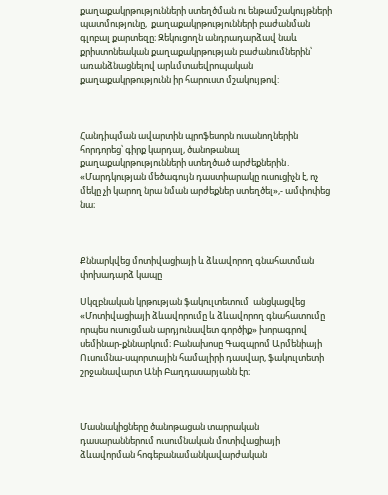քաղաքակրթությունների ստեղծման ու ենթամշակույթների պատմությունը,  քաղաքակրթությունների բաժանման  գլոբալ քարտեզը։ Զեկուցողն անդրադարձավ նաև քրիստոնեական քաղաքակրթության բաժանումներին՝ առանձնացնելով արևմտաեվրոպական  քաղաքակրթությունն իր հարուստ մշակույթով:



Հանդիպման ավարտին պրոֆեսորն ուսանողներին հորդորեց՝ գիրք կարդալ, ծանոթանալ քաղաքակրթությունների ստեղծած արժեքներին․ «Մարդկության մեծագույն դաստիարակը ուսուցիչն է, ոչ մեկը չի կարող նրա նման արժեքներ ստեղծել»,- ամփոփեց նա։



Քննարկվեց մոտիվացիայի և ձևավորող գնահատման փոխադարձ կապը

Սկզբնական կրթության ֆակուլտետում  անցկացվեց «Մոտիվացիայի ձևավորումը և ձևավորող գնահատումը որպես ուսուցման արդյունավետ գործիք» խորագրով սեմինար-քննարկում։ Բանախոսը Գազպրոմ Արմենիայի Ուսումնա-սպորտային համալիրի դասվար, ֆակուլտետի շրջանավարտ Անի Բաղդասարյանն էր։



Մասնակիցները ծանոթացան տարրական դասարաններում ուսումնական մոտիվացիայի ձևավորման հոգեբանամանկավարժական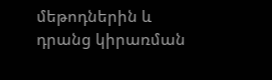մեթոդներին և դրանց կիրառման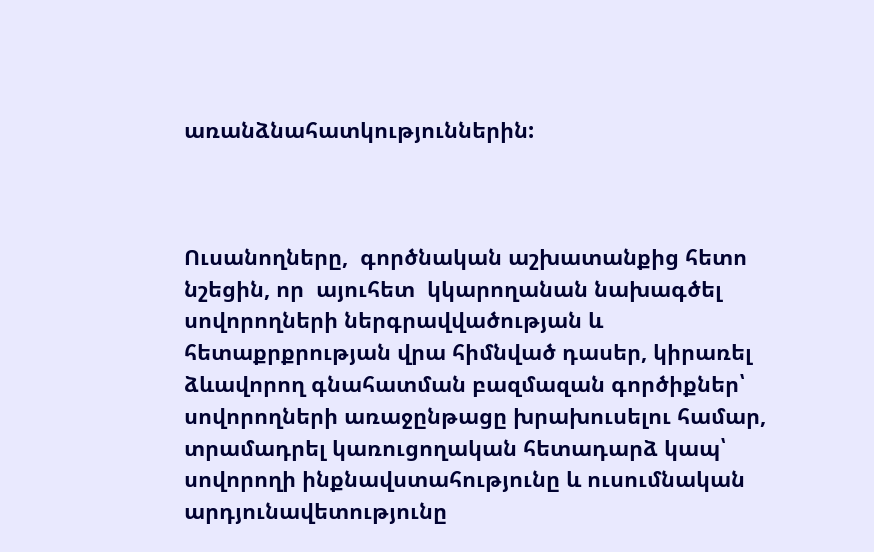առանձնահատկություններին:



Ուսանողները,  գործնական աշխատանքից հետո նշեցին, որ  այուհետ  կկարողանան նախագծել սովորողների ներգրավվածության և հետաքրքրության վրա հիմնված դասեր, կիրառել ձևավորող գնահատման բազմազան գործիքներ՝ սովորողների առաջընթացը խրախուսելու համար, տրամադրել կառուցողական հետադարձ կապ՝ սովորողի ինքնավստահությունը և ուսումնական արդյունավետությունը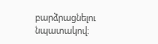բարձրացնելու նպատակով։